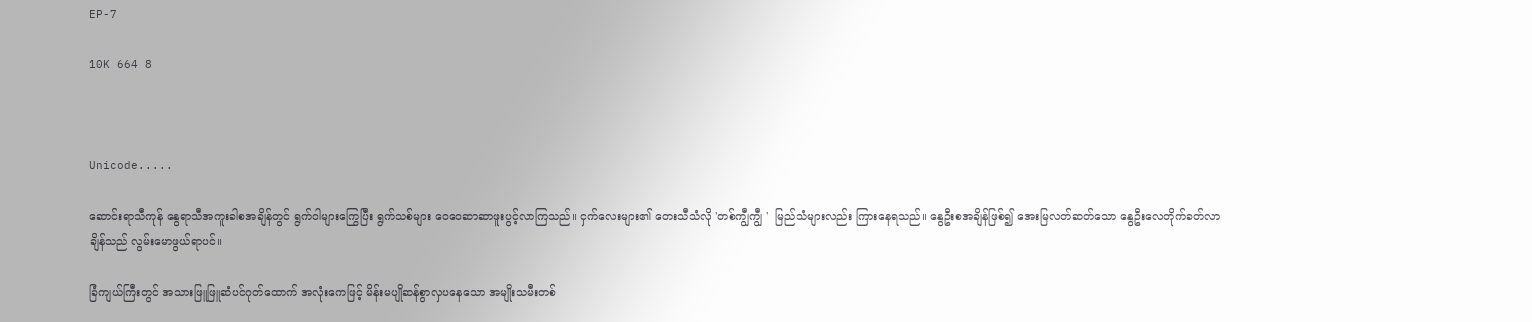EP-7

10K 664 8



Unicode.....

ဆောင်းရာသီကုန် နွေရာသီအကူးခါစအချိန်တွင် ရွက်ဝါများကြွေပြီး ရွက်သစ်များ ဝေဝေဆာဆာဖူးပွင့်လာကြသည်။ ငှက်လေးများ၏ တေးသီသံလို 'တစ်ကျွီကျွီ '  မြည်သံများလည်း ကြားနေရသည်။ နွေဦးစအချိန်ဖြစ်၍ အေးမြလတ်ဆတ်သော နွေဦးလေတိုက်ခတ်လာချိန်သည် လွမ်းမောဖွယ်ရာပင်။

ခြံကျယ်ကြီးတွင် အသားဖြူဖြူဆံပင်ဂုတ်ထောက် အလုံးကေဖြင့် မိန်းမပျိုဆန်စွာလှပနေသော အမျိုးသမီးတစ်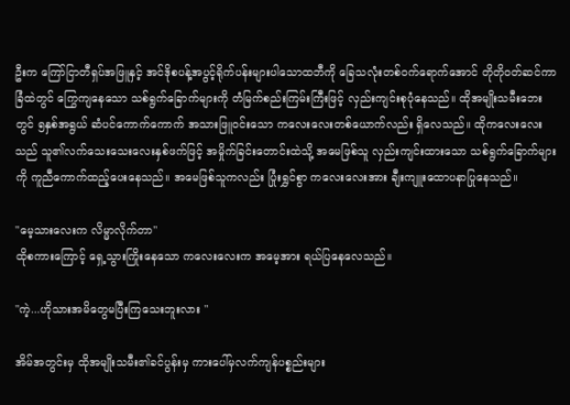ဦးက ကြော်ငြာတီရှပ်အဖြူနှင့် အင်ဒိုစပန့်အပွင့်ရိုက်ပန်းများပါသောထဘီကို ခြေသလုံးတစ်ဝက်ရောက်အောင် တိုတိုဝတ်ဆင်ကာ ခြံထဲတွင် ကြွေကျနေသော သစ်ရွက်ခြောက်များကို တံမြက်စည်းကြမ်းကြီးဖြင့် လှည်းကျင်းစုပုံနေသည်။ ထိုအမျိုးသမီးဘေးတွင် ၅နှစ်အရွယ် ဆံပင်ကောက်ကောက် အသားဖြူဝင်းသော ကလေးလေးတစ်ယောက်လည်း ရှိလေသည်။ ထိုကလေးလေးသည် သူ၏လက်သေးသေးလေးနှစ်ဖက်ဖြင့် အမှိုက်ခြင်းတောင်းထဲသို့ အမေဖြစ်သူ လှည်းကျင်းထားသော သစ်ရွက်ခြောက်များကို ကူညီကောက်ထည့်ပေးနေသည်။ အမေဖြစ်သူကလည်း ပြုံးရွှင်စွာ ကလေးလေးအား ချီးကျူးထောပနာပြုနေသည်။

"မေ့သားလေးက လိမ္မာလိုက်တာ"
ထိုစကားကြောင့် ရှေ့သွားကြိုးနေသော ကလေးလေးက အမေ့အား ရယ်ပြနေလေသည်။

"ကဲ့...ဟိုသားအမိတွေမပြီးကြသေးဘူးလား "

အိမ်အတွင်းမှ ထိုအမျိုးသမီး၏ခင်ပွန်းမှ ကားပေါ်မှလက်ကျန်ပစ္စည်းများ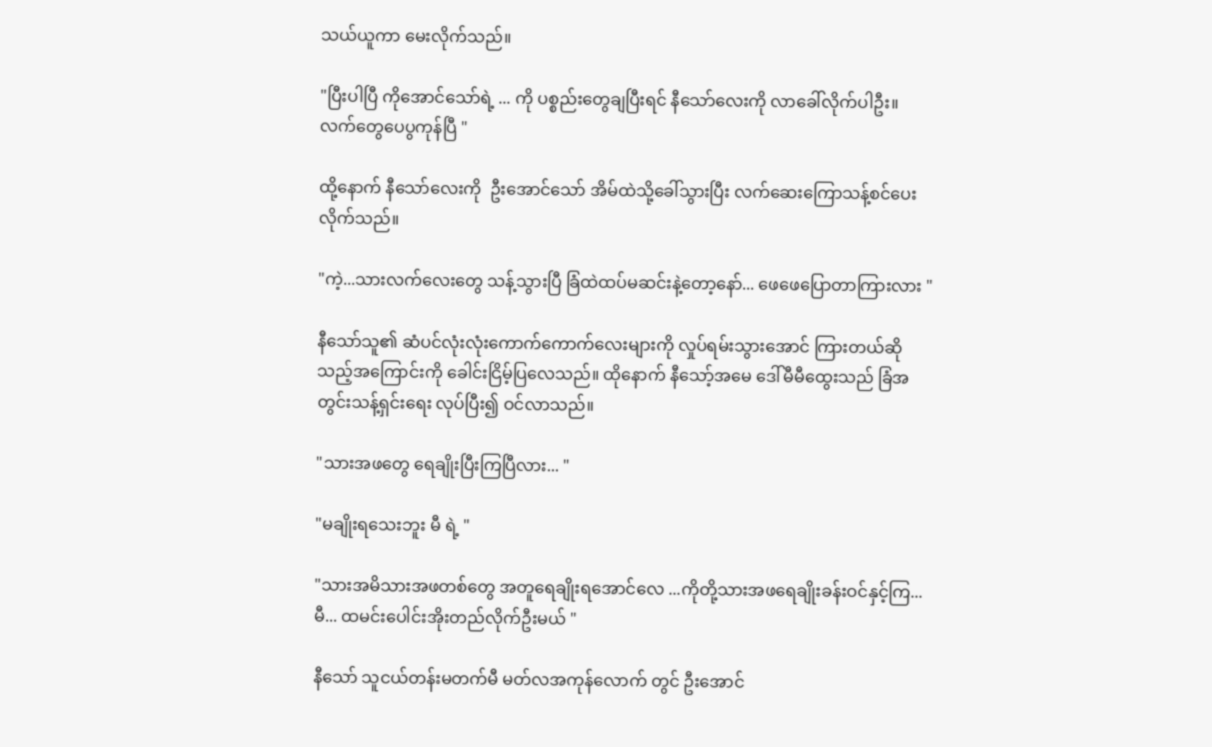သယ်ယူကာ မေးလိုက်သည်။

"ပြီးပါပြီ ကိုအောင်သော်ရဲ့ ... ကို ပစ္စည်းတွေချပြီးရင် နီသော်လေးကို လာခေါ်လိုက်ပါဦး။ လက်တွေပေပွကုန်ပြီ "

ထို့နောက် နီသော်လေးကို  ဦးအောင်သော် အိမ်ထဲသို့ခေါ်သွားပြီး လက်ဆေးကြောသန့်စင်ပေးလိုက်သည်။

"ကဲ့...သားလက်လေးတွေ သန့်သွားပြီ ခြံထဲထပ်မဆင်းနဲ့တော့နော်... ဖေဖေပြောတာကြားလား "

နီသော်သူ၏ ဆံပင်လုံးလုံးကောက်ကောက်လေးများကို လှုပ်ရမ်းသွားအောင် ကြားတယ်ဆိုသည့်အကြောင်းကို ခေါင်းငြိမ့်ပြလေသည်။ ထိုနောက် နီသော့်အမေ ဒေါ်မီမီထွေးသည် ခြံအတွင်းသန့်ရှင်းရေး လုပ်ပြီး၍ ဝင်လာသည်။

"သားအဖတွေ ရေချိုးပြီးကြပြီလား... "

"မချိုးရသေးဘူး မီ ရဲ့ "

"သားအမိသားအဖတစ်တွေ အတူရေချိုးရအောင်လေ ...ကိုတို့သားအဖရေချိုးခန်းဝင်နှင့်ကြ... မီ... ထမင်းပေါင်းအိုးတည်လိုက်ဦးမယ် "

နီသော် သူငယ်တန်းမတက်မီ မတ်လအကုန်လောက် တွင် ဦးအောင်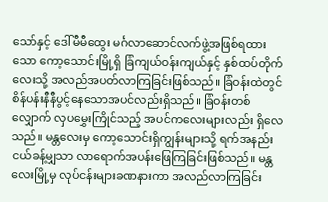သော်နှင့် ဒေါ်မီမီထွေး မင်္ဂလာဆောင်လက်ဖွဲ့အဖြစ်ရထားသော ကော့သောင်းမြို့ရှိ ခြံကျယ်ဝန်းကျယ်နှင့် နှစ်ထပ်တိုက်လေးသို့ အလည်အပတ်လာကြခြင်းဖြစ်သည်။ ခြံဝန်းထဲတွင် စိန်ပန်းနီနီပွင့်နေသောအပင်လည်းရှိသည်။ ခြံဝန်းတစ်လျှောက် လှပမွှေးကြိုင်သည့် အပင်ကလေးများလည်း ရှိလေသည်။ မန္တလေးမှ ကော့သောင်းရှိကျွန်းများသို့ ရက်အနည်းငယ်ခန့်မျှသာ လာရောက်အပန်းဖြေကြခြင်းဖြစ်သည်။ မန္တလေးမြို့မှ လုပ်ငန်းများခဏနားကာ အလည်လာကြခြင်း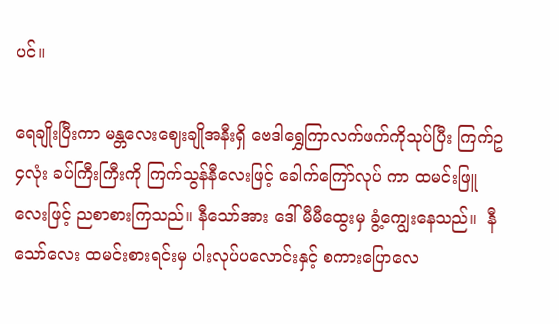ပင်။

ရေချိုးပြီးကာ မန္တလေးဈေးချိုအနီးရှိ ဗေဒါရွှေကြာလက်ဖက်ကိုသုပ်ပြီး ကြက်ဥ၄လုံး ခပ်ကြီးကြီးကို ကြက်သွန်နီလေးဖြင့် ခေါက်ကြော်လုပ် ကာ ထမင်းဖြူလေးဖြင့် ညစာစားကြသည်။ နီသော်အား ဒေါ်မီမီထွေးမှ ခွံ့ကျွေးနေသည်။  နီသော်လေး ထမင်းစားရင်းမှ ပါးလုပ်ပလောင်းနှင့် စကားပြောလေ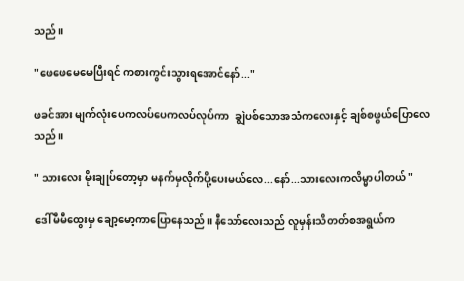သည်။

"ဖေဖေမေမေပြီးရင် ကစားကွင်းသွားရအောင်နော်..."

ဖခင်အား မျက်လုံးပေကလပ်ပေကလပ်လုပ်ကာ  ချွဲပစ်သောအသံကလေးနှင့် ချစ်စဖွယ်ပြောလေသည်။

" သားလေး မိုးချုပ်တော့မှာ မနက်မှလိုက်ပို့ပေးမယ်လေ...နော်...သားလေးကလိမ္မာပါတယ် "

ဒေါ်မီမီထွေးမှ ချော့မော့ကာပြောနေသည်။ နီသော်လေးသည် လူမှန်းသိတတ်စအရွယ်က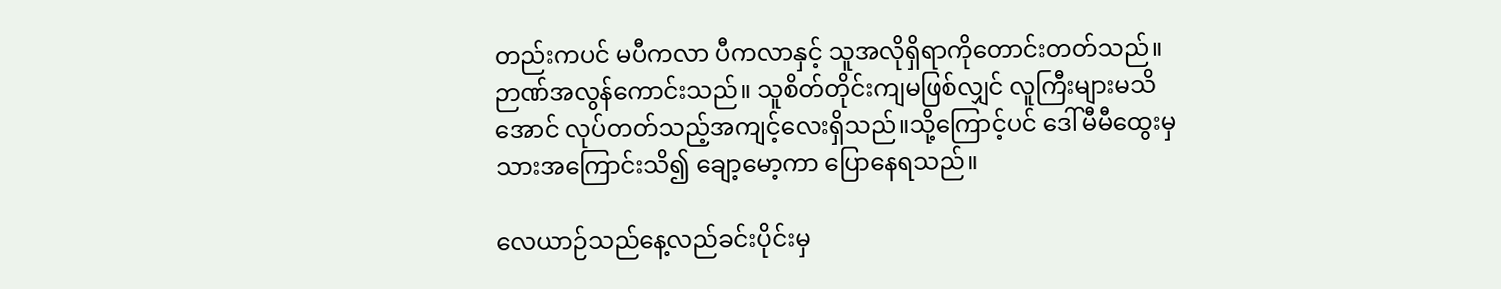တည်းကပင် မပီကလာ ပီကလာနှင့် သူအလိုရှိရာကိုတောင်းတတ်သည်။ ဉာဏ်အလွန်ကောင်းသည်။ သူစိတ်တိုင်းကျမဖြစ်လျှင် လူကြီးများမသိအောင် လုပ်တတ်သည့်အကျင့်လေးရှိသည်။သို့ကြောင့်ပင် ဒေါ်မီမီထွေးမှ သားအကြောင်းသိ၍ ချော့မော့ကာ ပြောနေရသည်။

လေယာဉ်သည်နေ့လည်ခင်းပိုင်းမှ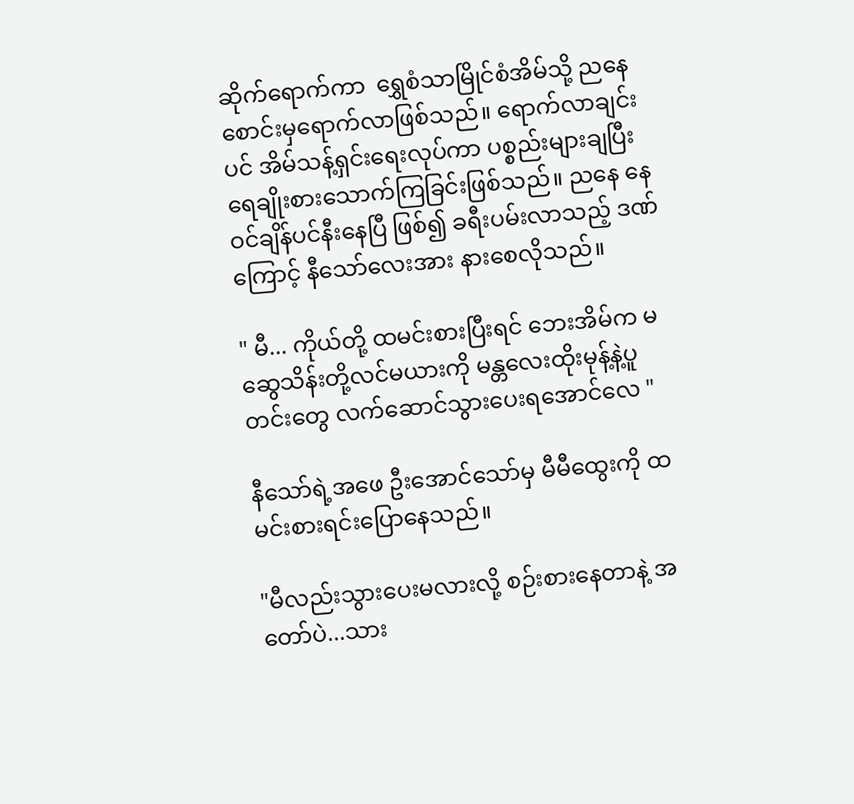ဆိုက်ရောက်ကာ  ရွှေစံသာမြိုင်စံအိမ်သို့ ညနေစောင်းမှရောက်လာဖြစ်သည်။ ရောက်လာချင်းပင် အိမ်သန့်ရှင်းရေးလုပ်ကာ ပစ္စည်းများချပြီး ရေချိုးစားသောက်ကြခြင်းဖြစ်သည်။ ညနေ နေဝင်ချိန်ပင်နီးနေပြီ ဖြစ်၍ ခရီးပမ်းလာသည့် ဒဏ်ကြောင့် နီသော်လေးအား နားစေလိုသည်။

" မီ... ကိုယ်တို့ ထမင်းစားပြီးရင် ဘေးအိမ်က မဆွေသိန်းတို့လင်မယားကို မန္တလေးထိုးမုန့်နဲ့ပူတင်းတွေ လက်ဆောင်သွားပေးရအောင်လေ "

နီသော်ရဲ့အဖေ ဦးအောင်သော်မှ မီမီထွေးကို ထမင်းစားရင်းပြောနေသည်။

"မီလည်းသွားပေးမလားလို့ စဉ်းစားနေတာနဲ့ အတော်ပဲ...သား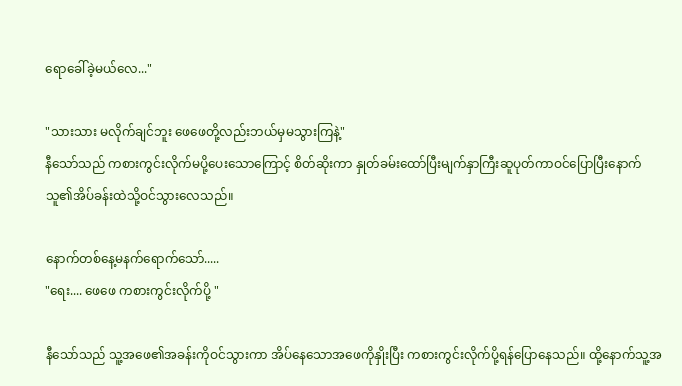ရောခေါ်ခဲ့မယ်လေ..."

"သားသား မလိုက်ချင်ဘူး ဖေဖေတို့လည်းဘယ်မှမသွားကြနဲ့"
နီသော်သည် ကစားကွင်းလိုက်မပို့ပေးသောကြောင့် စိတ်ဆိုးကာ နှုတ်ခမ်းထော်ပြီးမျက်နှာကြီးဆူပုတ်ကာဝင်ပြောပြီးနောက် သူ၏အိပ်ခန်းထဲသို့ဝင်သွားလေသည်။

နောက်တစ်နေ့မနက်ရောက်သော်.....
"ရေး.... ဖေဖေ ကစားကွင်းလိုက်ပို့ "

နီသော်သည် သူ့အဖေ၏အခန်းကိုဝင်သွားကာ အိပ်နေသောအဖေကိုနှိုးပြီး ကစားကွင်းလိုက်ပို့ရန်ပြောနေသည်။ ထို့နောက်သူ့အ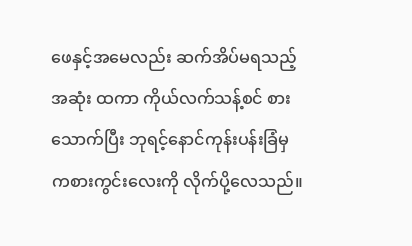ဖေနှင့်အမေလည်း ဆက်အိပ်မရသည့်အဆုံး ထကာ ကိုယ်လက်သန့်စင် စားသောက်ပြီး ဘုရင့်နောင်ကုန်းပန်းခြံမှ ကစားကွင်းလေးကို လိုက်ပို့လေသည်။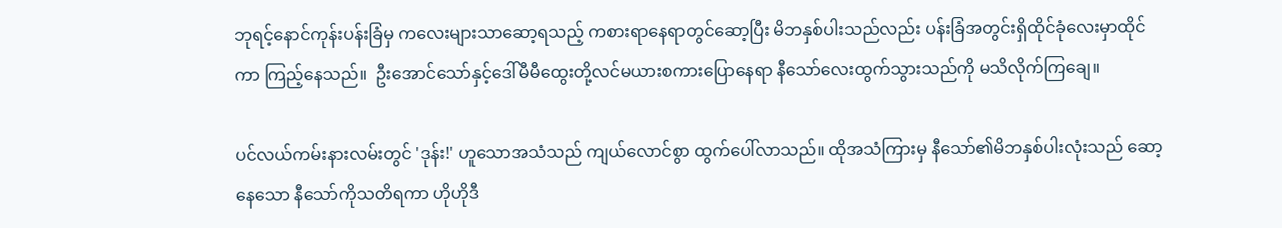ဘုရင့်နောင်ကုန်းပန်းခြံမှ ကလေးများသာဆော့ရသည့် ကစားရာနေရာတွင်ဆော့ပြီး မိဘနှစ်ပါးသည်လည်း ပန်းခြံအတွင်းရှိထိုင်ခုံလေးမှာထိုင်ကာ ကြည့်နေသည်။  ဦးအောင်သော်နှင့်ဒေါ်မီမီထွေးတို့လင်မယားစကားပြောနေရာ နီသော်လေးထွက်သွားသည်ကို မသိလိုက်ကြချေ။

ပင်လယ်ကမ်းနားလမ်းတွင် 'ဒုန်း!' ဟူသောအသံသည် ကျယ်လောင်စွာ ထွက်ပေါ်လာသည်။ ထိုအသံကြားမှ နီသော်၏မိဘနှစ်ပါးလုံးသည် ဆော့နေသော နီသော်ကိုသတိရကာ ဟိုဟိုဒီ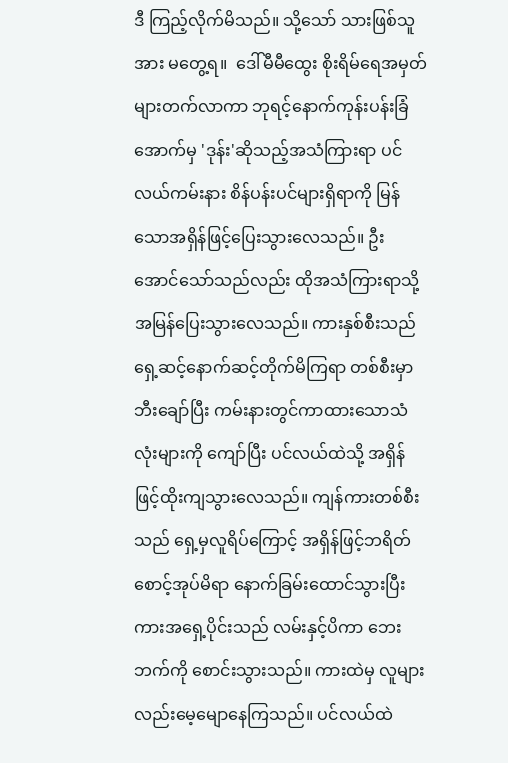ဒီ ကြည့်လိုက်မိသည်။ သို့သော် သားဖြစ်သူအား မတွေ့ရ။  ဒေါ်မီမီထွေး စိုးရိမ်ရေအမှတ်များတက်လာကာ ဘုရင့်နောက်ကုန်းပန်းခြံအောက်မှ 'ဒုန်း'ဆိုသည့်အသံကြားရာ ပင်လယ်ကမ်းနား စိန်ပန်းပင်များရှိရာကို မြန်သောအရှိန်ဖြင့်ပြေးသွားလေသည်။ ဦးအောင်သော်သည်လည်း ထိုအသံကြားရာသို့ အမြန်ပြေးသွားလေသည်။ ကားနှစ်စီးသည် ရှေ့ဆင့်နောက်ဆင့်တိုက်မိကြရာ တစ်စီးမှာဘီးချော်ပြီး ကမ်းနားတွင်ကာထားသောသံလုံးများကို ကျော်ပြီး ပင်လယ်ထဲသို့ အရှိန်ဖြင့်ထိုးကျသွားလေသည်။ ကျန်ကားတစ်စီးသည် ရှေ့မှလူရိပ်ကြောင့် အရှိန်ဖြင့်ဘရိတ်စောင့်အုပ်မိရာ နောက်ခြမ်းထောင်သွားပြီး ကားအရှေ့ပိုင်းသည် လမ်းနှင့်ပိကာ ဘေးဘက်ကို စောင်းသွားသည်။ ကားထဲမှ လူများလည်းမေ့မျောနေကြသည်။ ပင်လယ်ထဲ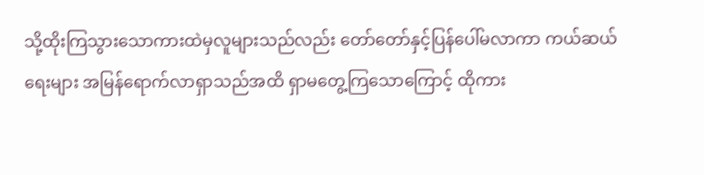သို့ထိုးကြသွားသောကားထဲမှလူများသည်လည်း တော်တော်နှင့်ပြန်ပေါ်မလာကာ ကယ်ဆယ်ရေးများ အမြန်ရောက်လာရှာသည်အထိ ရှာမတွေ့ကြသောကြောင့် ထိုကား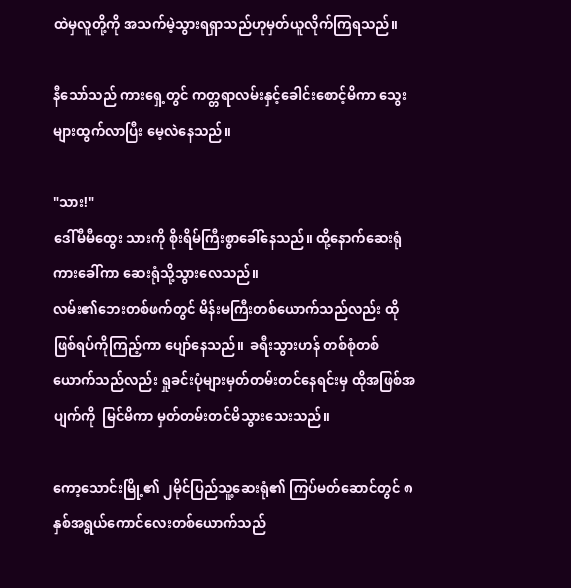ထဲမှလူတို့ကို အသက်မဲ့သွားရရှာသည်ဟုမှတ်ယူလိုက်ကြရသည်။

နီသော်သည် ကားရှေ့တွင် ကတ္တရာလမ်းနှင့်ခေါင်းစောင့်မိကာ သွေးများထွက်လာပြီး မေ့လဲနေသည်။

"သား!"
ဒေါ်မီမီထွေး သားကို စိုးရိမ်ကြီးစွာခေါ်နေသည်။ ထို့နောက်ဆေးရုံကားခေါ်ကာ ဆေးရုံသို့သွားလေသည်။
လမ်း၏ဘေးတစ်ဖက်တွင် မိန်းမကြီးတစ်ယောက်သည်လည်း ထိုဖြစ်ရပ်ကိုကြည့်ကာ ပျော်နေသည်။  ခရီးသွားဟန် တစ်စုံတစ်ယောက်သည်လည်း ရှုခင်းပုံများမှတ်တမ်းတင်နေရင်းမှ ထိုအဖြစ်အပျက်ကို  မြင်မိကာ မှတ်တမ်းတင်မိသွားသေးသည်။

ကော့သောင်းမြို့၏ ၂မိုင်ပြည်သူ့ဆေးရုံ၏ ကြပ်မတ်ဆောင်တွင် ၈နှစ်အရွယ်ကောင်လေးတစ်ယောက်သည်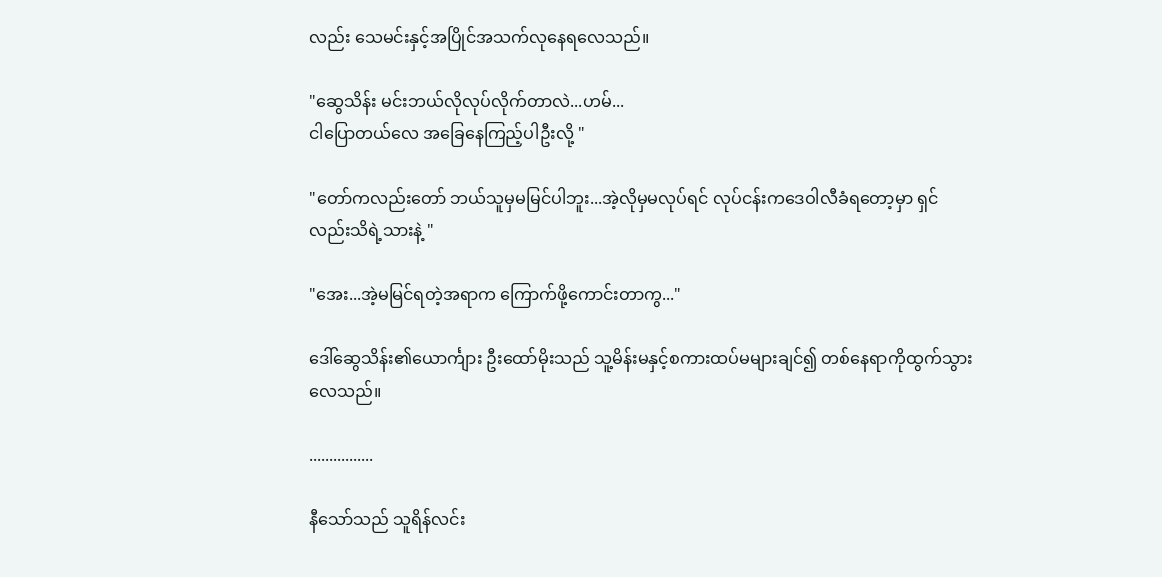လည်း သေမင်းနှင့်အပြိုင်အသက်လုနေရလေသည်။

"ဆွေသိန်း မင်းဘယ်လိုလုပ်လိုက်တာလဲ...ဟမ်...
ငါပြောတယ်လေ အခြေနေကြည့်ပါဦးလို့ "

"တော်ကလည်းတော် ဘယ်သူမှမမြင်ပါဘူး...အဲ့လိုမှမလုပ်ရင် လုပ်ငန်းကဒေဝါလီခံရတော့မှာ ရှင်လည်းသိရဲ့သားနဲ့ "

"အေး...အဲ့မမြင်ရတဲ့အရာက ကြောက်ဖို့ကောင်းတာကွ..."

ဒေါ်ဆွေသိန်း၏ယောင်္ကျား ဦးထော်မိုးသည် သူ့မိန်းမနှင့်စကားထပ်မများချင်၍ တစ်နေရာကိုထွက်သွားလေသည်။

................

နီသော်သည် သူရိန်လင်း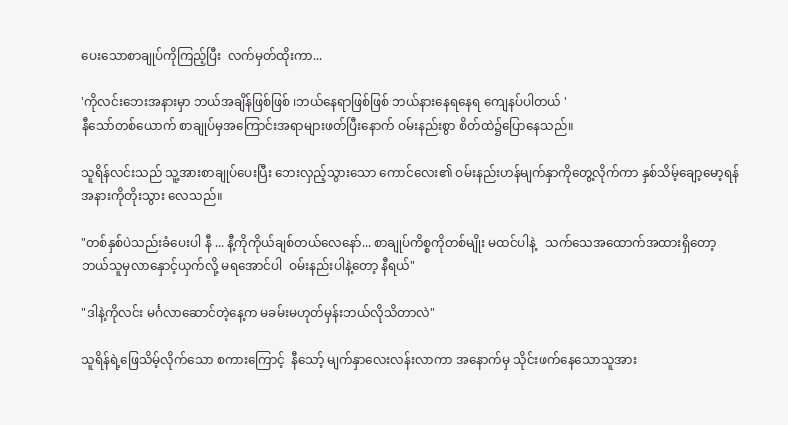ပေးသောစာချုပ်ကိုကြည့်ပြီး  လက်မှတ်ထိုးကာ...

'ကိုလင်းဘေးအနားမှာ ဘယ်အချိန်ဖြစ်ဖြစ် ၊ဘယ်နေရာဖြစ်ဖြစ် ဘယ်နားနေရနေရ ကျေနပ်ပါတယ် '
နီသော်တစ်ယောက် စာချုပ်မှအကြောင်းအရာများဖတ်ပြီးနောက် ဝမ်းနည်းစွာ စိတ်ထဲ၌ပြောနေသည်။

သူရိန်လင်းသည် သူ့အားစာချုပ်ပေးပြီး ဘေးလှည့်သွားသော ကောင်လေး၏ ဝမ်းနည်းဟန်မျက်နှာကိုတွေ့လိုက်ကာ နှစ်သိမ့်ချော့မော့ရန် အနားကိုတိုးသွား လေသည်။

"တစ်နှစ်ပဲသည်းခံပေးပါ နီ ... နီ့ကိုကိုယ်ချစ်တယ်လေနော်... စာချုပ်ကိစ္စကိုတစ်မျိုး မထင်ပါနဲ့   သက်သေအထောက်အထားရှိတော့ ဘယ်သူမှလာနှောင့်ယှက်လို့ မရအောင်ပါ  ဝမ်းနည်းပါနဲ့တော့ နီရယ်"

"ဒါနဲ့ကိုလင်း မင်္ဂလာဆောင်တဲ့နေ့က မခမ်းမဟုတ်မှန်းဘယ်လိုသိတာလဲ"

သူရိန်ရဲ့ဖြေသိမ့်လိုက်သော စကားကြောင့်  နီသော့် မျက်နှာလေးလန်းလာကာ အနောက်မှ သိုင်းဖက်နေသောသူအား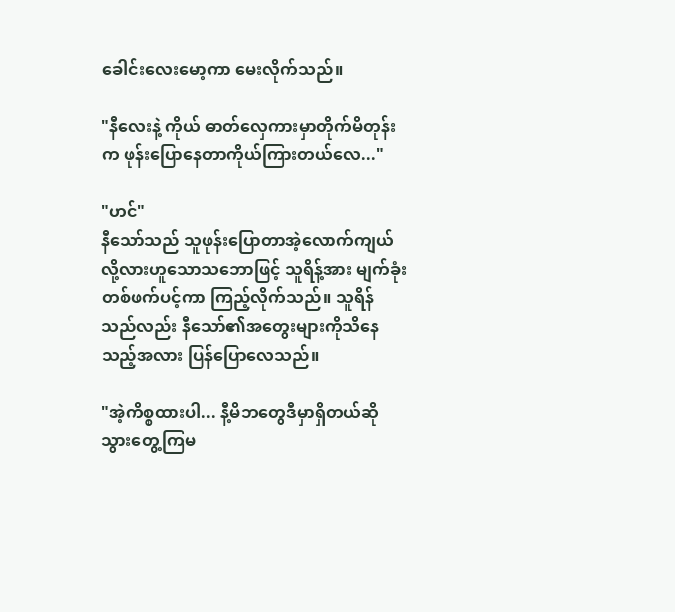ခေါင်းလေးမော့ကာ မေးလိုက်သည်။

"နီလေးနဲ့ ကိုယ် ဓာတ်လှေကားမှာတိုက်မိတုန်းက ဖုန်းပြောနေတာကိုယ်ကြားတယ်လေ..."

"ဟင်"
နီသော်သည် သူဖုန်းပြောတာအဲ့လောက်ကျယ်လို့လားဟူသောသဘောဖြင့် သူရိန့်အား မျက်ခုံး တစ်ဖက်ပင့်ကာ ကြည့်လိုက်သည်။ သူရိန်သည်လည်း နီသော်၏အတွေးများကိုသိနေသည့်အလား ပြန်ပြောလေသည်။

"အဲ့ကိစ္စထားပါ... နီ့မိဘတွေဒီမှာရှိတယ်ဆို သွားတွေ့ကြမ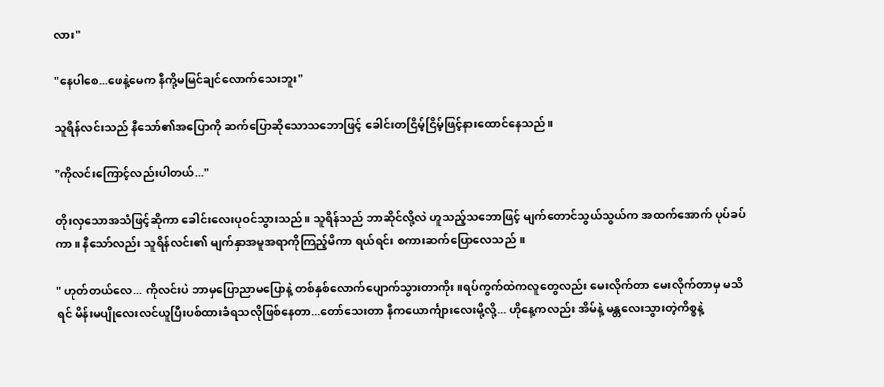လား"

"နေပါစေ...ဖေနဲ့မေက နီကို့မမြင်ချင်လောက်သေးဘူး"

သူရိန်လင်းသည် နီသော်၏အပြောကို ဆက်ပြောဆိုသောသဘောဖြင့် ခေါင်းတငြိမ့်ငြိမ့်ဖြင့်နားထောင်နေသည်။

"ကိုလင်းကြောင့်လည်းပါတယ်..."

တိုးလှသောအသံဖြင့်ဆိုကာ ခေါင်းလေးပုဝင်သွားသည်။ သူရိန်သည် ဘာဆိုင်လို့လဲ ဟူသည့်သဘောဖြင့် မျက်တောင်သွယ်သွယ်က အထက်အောက် ပုပ်ခပ်ကာ။ နီသော်လည်း သူရိန်လင်း၏ မျက်နှာအမူအရာကိုကြည့်မိကာ ရယ်ရင်း စကားဆက်ပြောလေသည် ။

" ဟုတ်တယ်လေ... ကိုလင်းပဲ ဘာမှပြောညာမပြောနဲ့ တစ်နှစ်လောက်ပျောက်သွားတာကိုး။ရပ်ကွက်ထဲကလူတွေလည်း မေးလိုက်တာ မေးလိုက်တာမှ မသိရင် မိန်းမပျိုလေးလင်ယူပြီးပစ်ထားခံရသလိုဖြစ်နေတာ...တော်သေးတာ နီကယောင်္ကျားလေးမို့လို့... ဟိုနေ့ကလည်း အိမ်နဲ့ မန္တလေးသွားတဲ့ကိစ္စနဲ့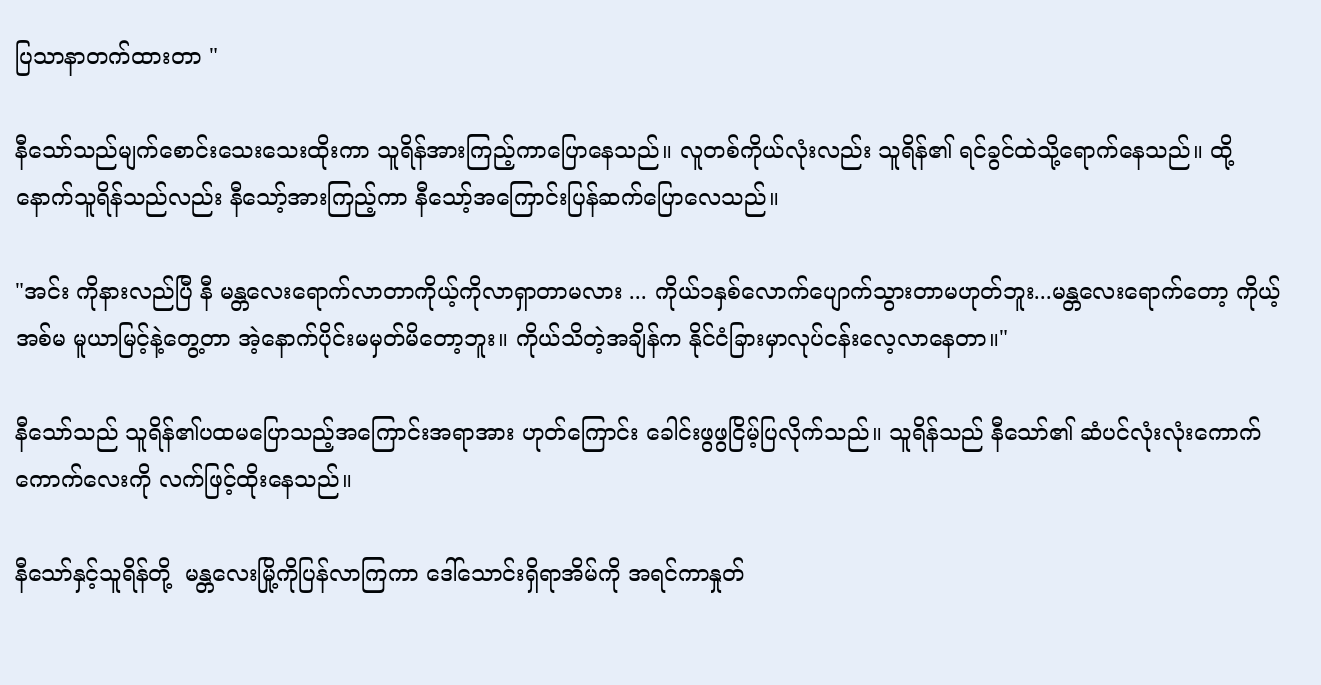ပြသာနာတက်ထားတာ "

နီသော်သည်မျက်စောင်းသေးသေးထိုးကာ သူရိန်အားကြည့်ကာပြောနေသည်။ လူတစ်ကိုယ်လုံးလည်း သူရိန်၏ ရင်ခွင်ထဲသို့ရောက်နေသည်။ ထို့နောက်သူရိန်သည်လည်း နီသော့်အားကြည့်ကာ နီသော့်အကြောင်းပြန်ဆက်ပြောလေသည်။

"အင်း ကိုနားလည်ပြီ နီ မန္တလေးရောက်လာတာကိုယ့်ကိုလာရှာတာမလား ... ကိုယ်၁နှစ်လောက်ပျောက်သွားတာမဟုတ်ဘူး...မန္တလေးရောက်တော့ ကိုယ့်အစ်မ မူယာမြင့်နဲ့တွေ့တာ အဲ့နောက်ပိုင်းမမှတ်မိတော့ဘူး။ ကိုယ်သိတဲ့အချိန်က နိုင်ငံခြားမှာလုပ်ငန်းလေ့လာနေတာ။"

နီသော်သည် သူရိန်၏ပထမပြောသည့်အကြောင်းအရာအား ဟုတ်ကြောင်း ခေါင်းဖွဖွငြိမ့်ပြလိုက်သည်။ သူရိန်သည် နီသော်၏ ဆံပင်လုံးလုံးကောက်ကောက်လေးကို လက်ဖြင့်ထိုးနေသည်။

နီသော်နှင့်သူရိန်တို့  မန္တလေးမြို့ကိုပြန်လာကြကာ ဒေါ်သောင်းရှိရာအိမ်ကို အရင်ကာနှုတ်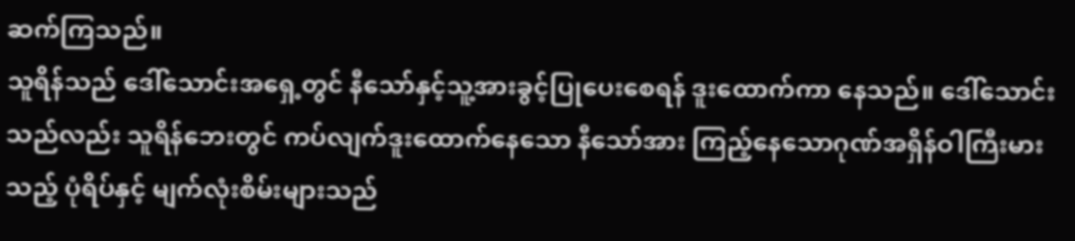ဆက်ကြသည်။
သူရိန်သည် ဒေါ်သောင်းအရှေ့တွင် နီသော်နှင့်သူ့အားခွင့်ပြုပေးစေရန် ဒူးထောက်ကာ နေသည်။ ဒေါ်သောင်းသည်လည်း သူရိန်ဘေးတွင် ကပ်လျက်ဒူးထောက်နေသော နီသော်အား ကြည့်နေသောဂုဏ်အရှိန်ဝါကြီးမားသည့် ပုံရိပ်နှင့် မျက်လုံးစိမ်းများသည်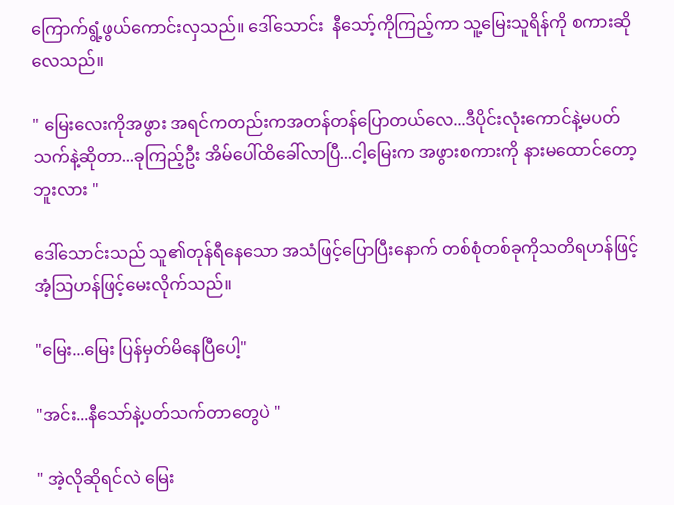ကြောက်ရွံ့ဖွယ်ကောင်းလှသည်။ ဒေါ်သောင်း  နီသော့်ကိုကြည့်ကာ သူ့မြေးသူရိန်ကို စကားဆိုလေသည်။

" မြေးလေးကိုအဖွား အရင်ကတည်းကအတန်တန်ပြောတယ်လေ...ဒီပိုင်းလုံးကောင်နဲ့မပတ်သက်နဲ့ဆိုတာ...ခုကြည့်ဦး အိမ်ပေါ်ထိခေါ်လာပြီ...ငါ့မြေးက အဖွားစကားကို နားမထောင်တော့ဘူးလား "

ဒေါ်သောင်းသည် သူ၏တုန်ရီနေသော အသံဖြင့်ပြောပြီးနောက် တစ်စုံတစ်ခုကိုသတိရဟန်ဖြင့် အံ့သြဟန်ဖြင့်မေးလိုက်သည်။

"မြေး...မြေး ပြန်မှတ်မိနေပြီပေါ့"

"အင်း...နီသော်နဲ့ပတ်သက်တာတွေပဲ "

" အဲ့လိုဆိုရင်လဲ မြေး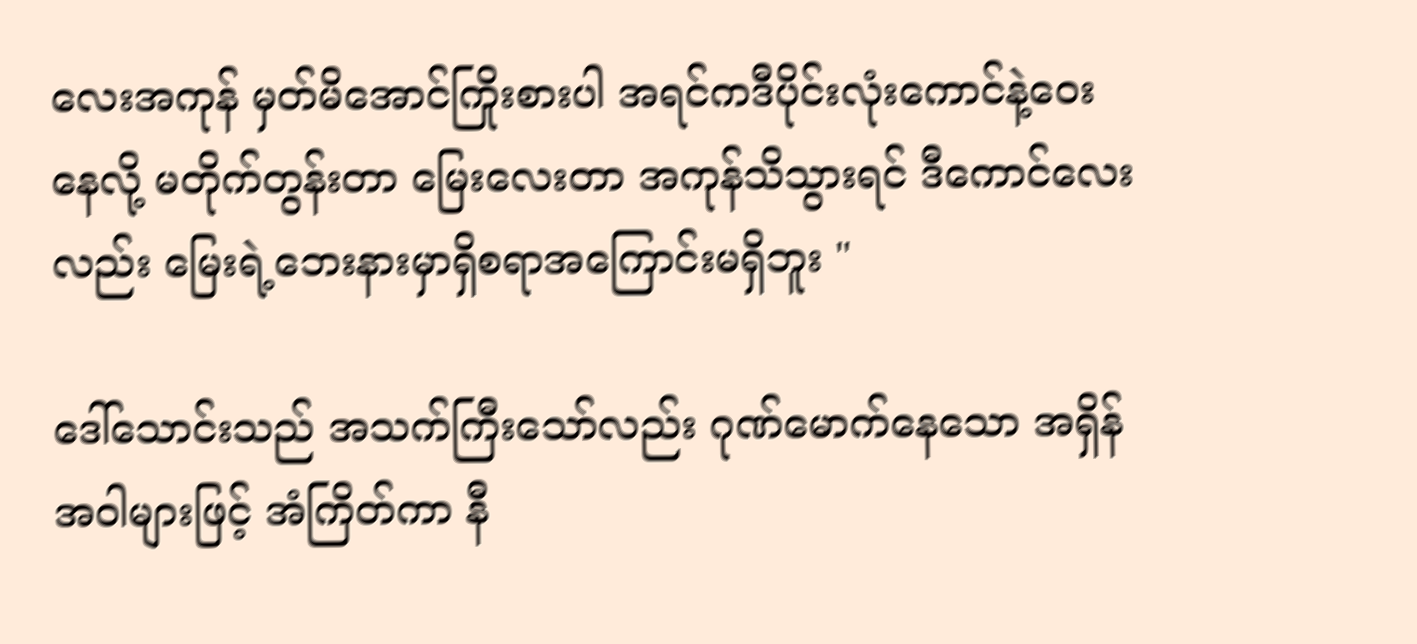လေးအကုန် မှတ်မိအောင်ကြိုးစားပါ အရင်ကဒီပိုင်းလုံးကောင်နဲ့ဝေးနေလို့ မတိုက်တွန်းတာ မြေးလေးတာ အကုန်သိသွားရင် ဒီကောင်လေးလည်း မြေးရဲ့ဘေးနားမှာရှိစရာအကြောင်းမရှိဘူး "

ဒေါ်သောင်းသည် အသက်ကြီးသော်လည်း ဂုဏ်မောက်နေသော အရှိန်အဝါများဖြင့် အံကြိတ်ကာ နီ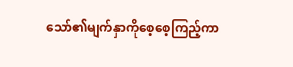သော်၏မျက်နှာကိုစေ့စေ့ကြည့်ကာ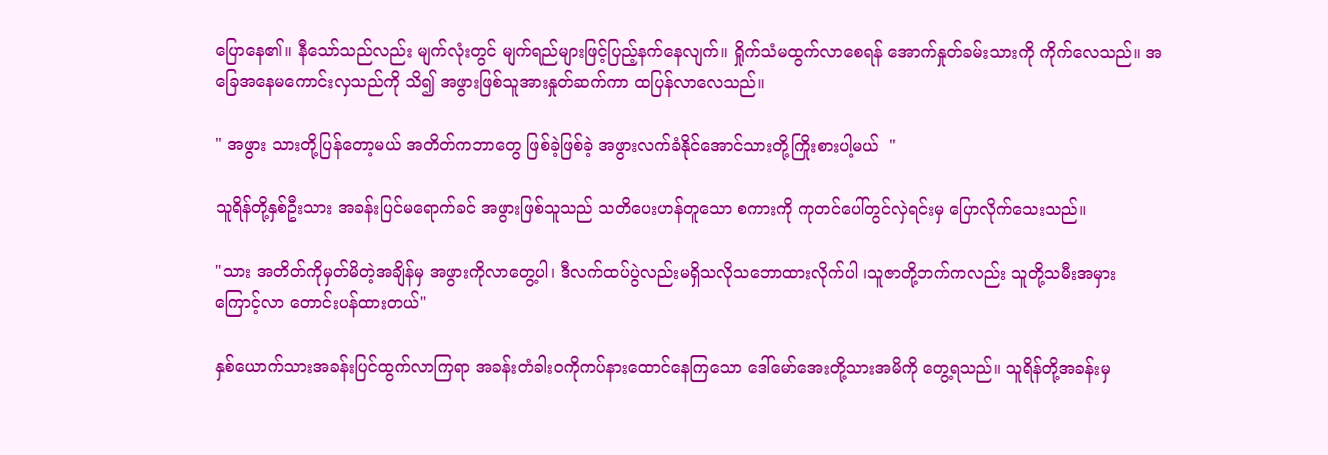ပြောနေ၏။ နီသော်သည်လည်း မျက်လုံးတွင် မျက်ရည်များဖြင့်ပြည့်နက်နေလျက်။ ရှိုက်သံမထွက်လာစေရန် အောက်နှုတ်ခမ်းသားကို ကိုက်လေသည်။ အခြေအနေမကောင်းလှသည်ကို သိ၍ အဖွားဖြစ်သူအားနှုတ်ဆက်ကာ ထပြန်လာလေသည်။

" အဖွား သားတို့ပြန်တော့မယ် အတိတ်ကဘာတွေ ဖြစ်ခဲ့ဖြစ်ခဲ့ အဖွားလက်ခံနိုင်အောင်သားတို့ကြိုးစားပါ့မယ်  "

သူရိန်တို့နှစ်ဦးသား အခန်းပြင်မရောက်ခင် အဖွားဖြစ်သူသည် သတိပေးဟန်တူသော စကားကို ကုတင်ပေါ်တွင်လှဲရင်းမှ ပြောလိုက်သေးသည်။

"သား အတိတ်ကိုမှတ်မိတဲ့အချိန်မှ အဖွားကိုလာတွေ့ပါ၊ ဒီလက်ထပ်ပွဲလည်းမရှိသလိုသဘောထားလိုက်ပါ ၊သူဇာတို့ဘက်ကလည်း သူတို့သမီးအမှားကြောင့်လာ တောင်းပန်ထားတယ်"

နှစ်ယောက်သားအခန်းပြင်ထွက်လာကြရာ အခန်းတံခါးဝကိုကပ်နားထောင်နေကြသော ဒေါ်မော်အေးတို့သားအမိကို တွေ့ရသည်။ သူရိန်တို့အခန်းမှ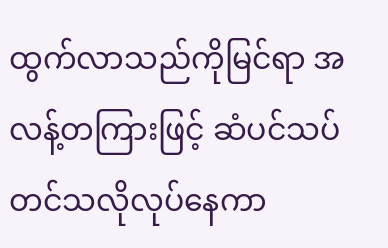ထွက်လာသည်ကိုမြင်ရာ အလန့်တကြားဖြင့် ဆံပင်သပ်တင်သလိုလုပ်နေကာ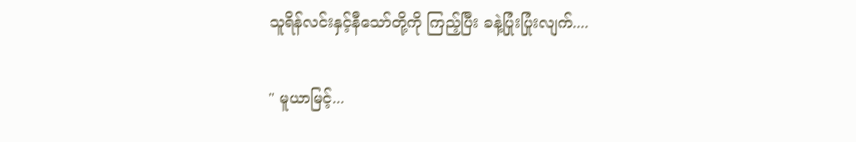သူရိန်လင်းနှင့်နီသော်တို့ကို ကြည့်ပြီး ခနဲ့ပြုံးပြုံးလျက်....

" မူယာမြင့်...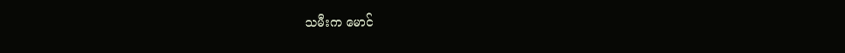သမီးက မောင်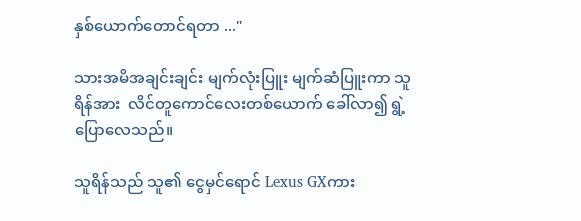နှစ်ယောက်တောင်ရတာ ..."

သားအမိအချင်းချင်း မျက်လုံးပြူး မျက်ဆံပြူးကာ သူရိန်အား  လိင်တူကောင်လေးတစ်ယောက် ခေါ်လာ၍ ရွဲ့ပြောလေသည်။

သူရိန်သည် သူ၏ ငွေမှင်ရောင် Lexus GXကား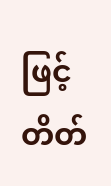ဖြင့်  တိတ်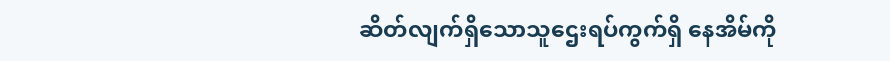ဆိတ်လျက်ရှိသောသူဌေးရပ်ကွက်ရှိ နေအိမ်ကို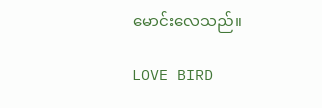မောင်းလေသည်။

LOVE BIRD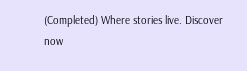(Completed) Where stories live. Discover now